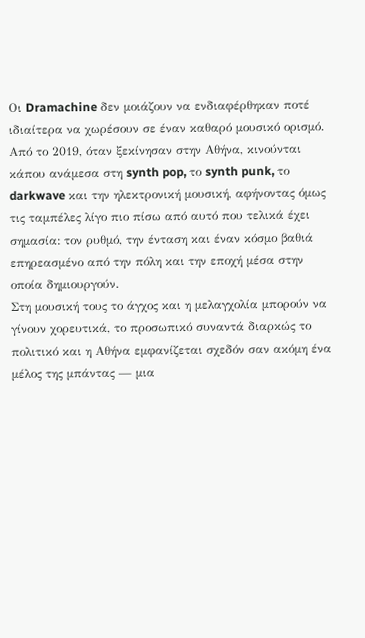Οι Dramachine δεν μοιάζουν να ενδιαφέρθηκαν ποτέ ιδιαίτερα να χωρέσουν σε έναν καθαρό μουσικό ορισμό. Από το 2019, όταν ξεκίνησαν στην Αθήνα, κινούνται κάπου ανάμεσα στη synth pop, το synth punk, το darkwave και την ηλεκτρονική μουσική, αφήνοντας όμως τις ταμπέλες λίγο πιο πίσω από αυτό που τελικά έχει σημασία: τον ρυθμό, την ένταση και έναν κόσμο βαθιά επηρεασμένο από την πόλη και την εποχή μέσα στην οποία δημιουργούν.
Στη μουσική τους το άγχος και η μελαγχολία μπορούν να γίνουν χορευτικά, το προσωπικό συναντά διαρκώς το πολιτικό και η Αθήνα εμφανίζεται σχεδόν σαν ακόμη ένα μέλος της μπάντας — μια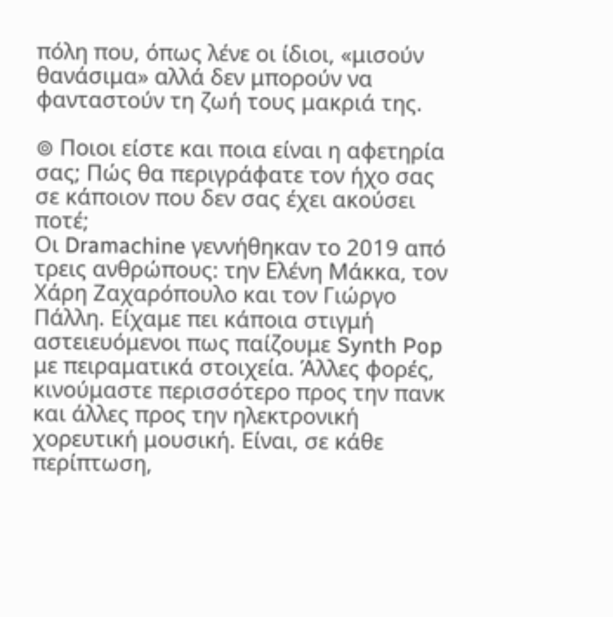πόλη που, όπως λένε οι ίδιοι, «μισούν θανάσιμα» αλλά δεν μπορούν να φανταστούν τη ζωή τους μακριά της.

⊚ Ποιοι είστε και ποια είναι η αφετηρία σας; Πώς θα περιγράφατε τον ήχο σας σε κάποιον που δεν σας έχει ακούσει ποτέ;
Οι Dramachine γεννήθηκαν το 2019 από τρεις ανθρώπους: την Ελένη Μάκκα, τον Χάρη Ζαχαρόπουλο και τον Γιώργο Πάλλη. Είχαμε πει κάποια στιγμή αστειευόμενοι πως παίζουμε Synth Pop με πειραματικά στοιχεία. Άλλες φορές, κινούμαστε περισσότερο προς την πανκ και άλλες προς την ηλεκτρονική χορευτική μουσική. Είναι, σε κάθε περίπτωση,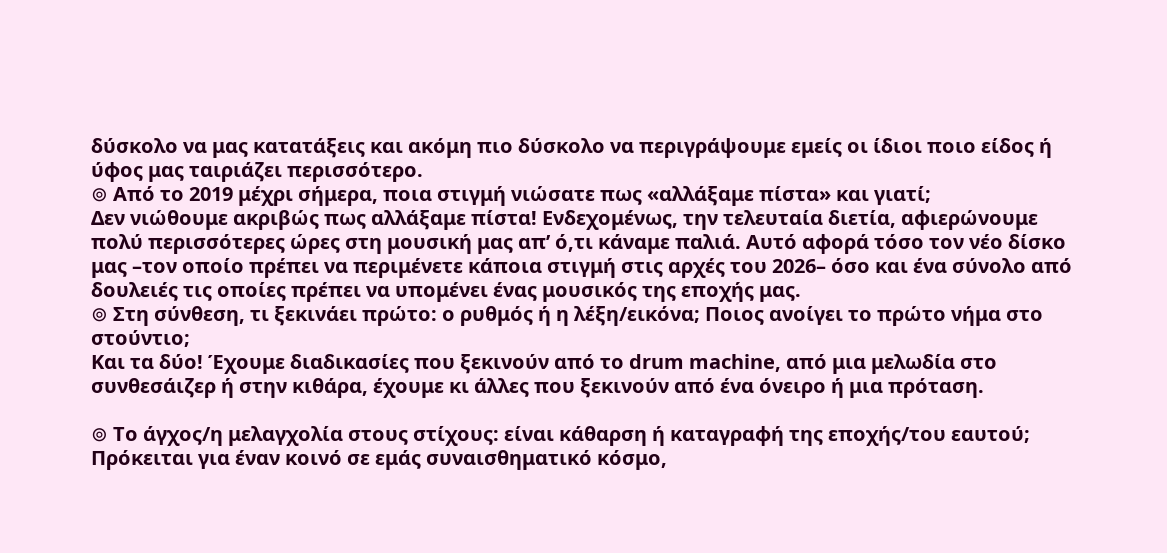δύσκολο να μας κατατάξεις και ακόμη πιο δύσκολο να περιγράψουμε εμείς οι ίδιοι ποιο είδος ή ύφος μας ταιριάζει περισσότερο.
⊚ Από το 2019 μέχρι σήμερα, ποια στιγμή νιώσατε πως «αλλάξαμε πίστα» και γιατί;
Δεν νιώθουμε ακριβώς πως αλλάξαμε πίστα! Ενδεχομένως, την τελευταία διετία, αφιερώνουμε πολύ περισσότερες ώρες στη μουσική μας απ’ ό,τι κάναμε παλιά. Αυτό αφορά τόσο τον νέο δίσκο μας –τον οποίο πρέπει να περιμένετε κάποια στιγμή στις αρχές του 2026– όσο και ένα σύνολο από δουλειές τις οποίες πρέπει να υπομένει ένας μουσικός της εποχής μας.
⊚ Στη σύνθεση, τι ξεκινάει πρώτο: ο ρυθμός ή η λέξη/εικόνα; Ποιος ανοίγει το πρώτο νήμα στο στούντιο;
Και τα δύο! Έχουμε διαδικασίες που ξεκινούν από το drum machine, από μια μελωδία στο συνθεσάιζερ ή στην κιθάρα, έχουμε κι άλλες που ξεκινούν από ένα όνειρο ή μια πρόταση.

⊚ Το άγχος/η μελαγχολία στους στίχους: είναι κάθαρση ή καταγραφή της εποχής/του εαυτού;
Πρόκειται για έναν κοινό σε εμάς συναισθηματικό κόσμο,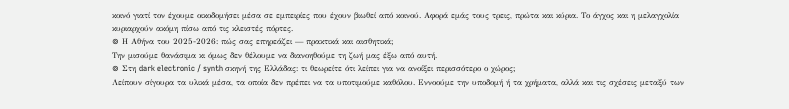κοινό γιατί τον έχουμε οικοδομήσει μέσα σε εμπειρίες που έχουν βιωθεί από κοινού. Αφορά εμάς τους τρεις, πρώτα και κύρια. Το άγχος και η μελαγχολία κυριαρχούν ακόμη πίσω από τις κλειστές πόρτες.
⊚ Η Αθήνα του 2025-2026: πώς σας επηρεάζει — πρακτικά και αισθητικά;
Την μισούμε θανάσιμα κι όμως δεν θέλουμε να διανοηθούμε τη ζωή μας έξω από αυτή.
⊚ Στη dark electronic / synth σκηνή της Ελλάδας: τι θεωρείτε ότι λείπει για να ανοίξει περισσότερο ο χώρος;
Λείπουν σίγουρα τα υλικά μέσα, τα οποία δεν πρέπει να τα υποτιμούμε καθόλου. Εννοούμε την υποδομή ή τα χρήματα, αλλά και τις σχέσεις μεταξύ των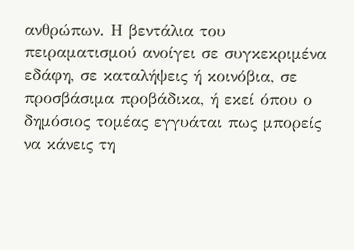ανθρώπων. Η βεντάλια του πειραματισμού ανοίγει σε συγκεκριμένα εδάφη, σε καταλήψεις ή κοινόβια, σε προσβάσιμα προβάδικα, ή εκεί όπου ο δημόσιος τομέας εγγυάται πως μπορείς να κάνεις τη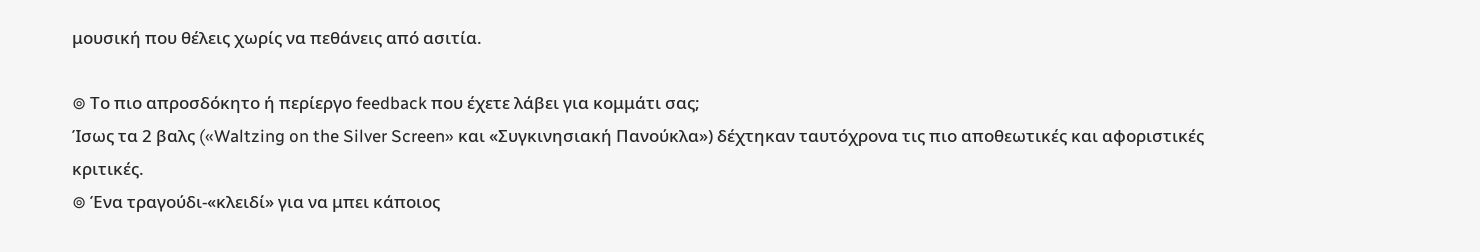μουσική που θέλεις χωρίς να πεθάνεις από ασιτία.

⊚ Το πιο απροσδόκητο ή περίεργο feedback που έχετε λάβει για κομμάτι σας;
Ίσως τα 2 βαλς («Waltzing on the Silver Screen» και «Συγκινησιακή Πανούκλα») δέχτηκαν ταυτόχρονα τις πιο αποθεωτικές και αφοριστικές κριτικές.
⊚ Ένα τραγούδι-«κλειδί» για να μπει κάποιος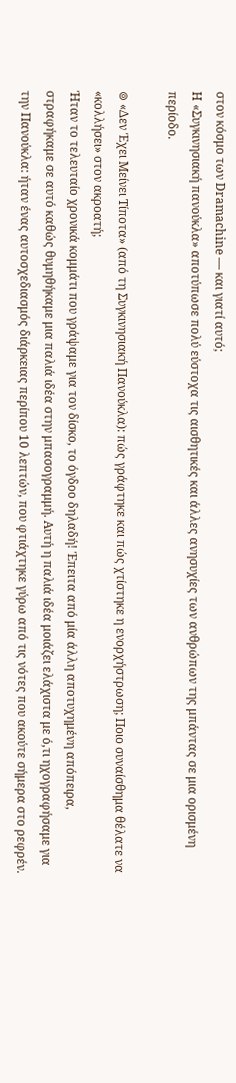στον κόσμο των Dramachine — και γιατί αυτό;
Η «Συγκινησιακή πανούκλα» αποτύπωσε πολύ εύστοχα τις αισθητικές και άλλες ανησυχίες των ανθρώπων της μπάντας σε μια ορισμένη περίοδο.

⊚ «Δεν Έχει Μείνει Τίποτα» (από τη Συγκινησιακή Πανούκλα): πώς γράφτηκε και πώς χτίστηκε η ενορχήστρωση; Ποιο συναίσθημα θέλατε να «κολλήσει» στον ακροατή;
Ήταν το τελευταίο χρονικά κομμάτι που γράψαμε για τον δίσκο, το όγδοο δηλαδή! Έπειτα από μία άλλη αποτυχημένη απόπειρα, στραφήκαμε σε αυτό καθώς θυμηθήκαμε μια παλιά ιδέα στην μπασογραμμή. Αυτή η παλιά ιδέα μοιάζει ελάχιστα με ό,τι ηχογραφήσαμε για την Πανούκλα: ήταν ένας αυτοσχεδιασμός διάρκειας περίπου 10 λεπτών, που φτιάχτηκε γύρω από τις νότες που ακούτε σήμερα στο ρεφρέν.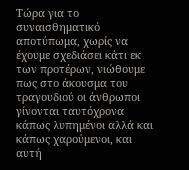Τώρα για το συναισθηματικό αποτύπωμα, χωρίς να έχουμε σχεδιάσει κάτι εκ των προτέρων, νιώθουμε πως στο άκουσμα του τραγουδιού οι άνθρωποι γίνονται ταυτόχρονα κάπως λυπημένοι αλλά και κάπως χαρούμενοι, και αυτή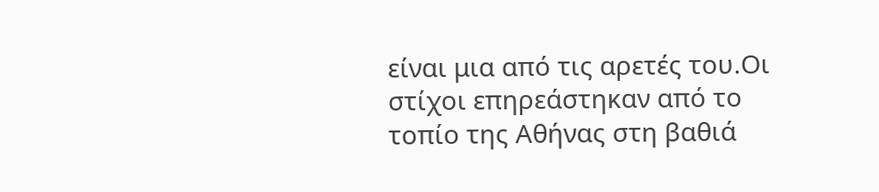είναι μια από τις αρετές του.Οι στίχοι επηρεάστηκαν από το τοπίο της Αθήνας στη βαθιά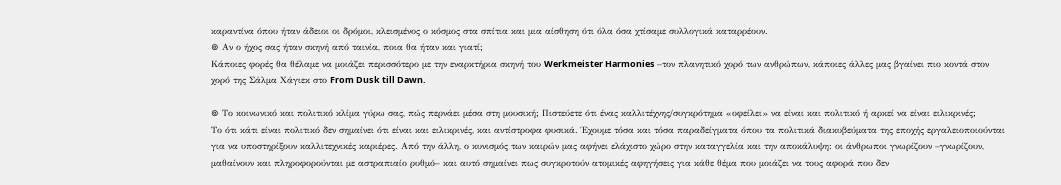καραντίνα όπου ήταν άδειοι οι δρόμοι, κλεισμένος ο κόσμος στα σπίτια και μια αίσθηση ότι όλα όσα χτίσαμε συλλογικά καταρρέουν.
⊚ Αν ο ήχος σας ήταν σκηνή από ταινία, ποια θα ήταν και γιατί;
Κάποιες φορές θα θέλαμε να μοιάζει περισσότερο με την εναρκτήρια σκηνή του Werkmeister Harmonies –τον πλανητικό χορό των ανθρώπων, κάποιες άλλες μας βγαίνει πιο κοντά στον χορό της Σάλμα Χάγιεκ στο From Dusk till Dawn.

⊚ Το κοινωνικό και πολιτικό κλίμα γύρω σας, πώς περνάει μέσα στη μουσική; Πιστεύετε ότι ένας καλλιτέχνης/συγκρότημα «οφείλει» να είναι και πολιτικό ή αρκεί να είναι ειλικρινές;
Το ότι κάτι είναι πολιτικό δεν σημαίνει ότι είναι και ειλικρινές, και αντίστροφα φυσικά. Έχουμε τόσα και τόσα παραδείγματα όπου τα πολιτικά διακυβεύματα της εποχής εργαλειοποιούνται για να υποστηρίξουν καλλιτεχνικές καριέρες. Από την άλλη, ο κυνισμός των καιρών μας αφήνει ελάχιστο χώρο στην καταγγελία και την αποκάλυψη: οι άνθρωποι γνωρίζουν –γνωρίζουν, μαθαίνουν και πληροφορούνται με αστραπιαίο ρυθμό– και αυτό σημαίνει πως συγκροτούν ατομικές αφηγήσεις για κάθε θέμα που μοιάζει να τους αφορά που δεν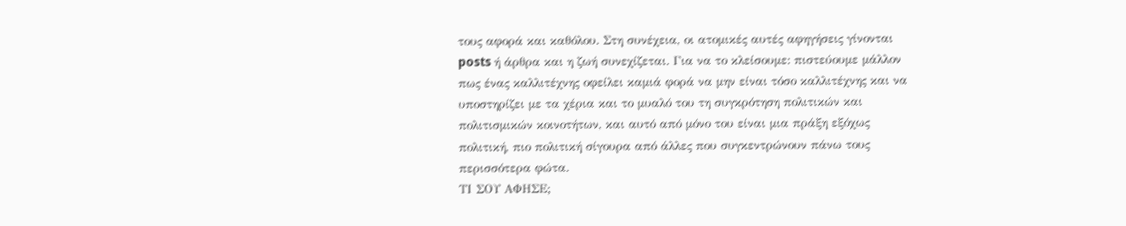τους αφορά και καθόλου. Στη συνέχεια, οι ατομικές αυτές αφηγήσεις γίνονται posts ή άρθρα και η ζωή συνεχίζεται. Για να το κλείσουμε: πιστεύουμε μάλλον πως ένας καλλιτέχνης οφείλει καμιά φορά να μην είναι τόσο καλλιτέχνης και να υποστηρίζει με τα χέρια και το μυαλό του τη συγκρότηση πολιτικών και πολιτισμικών κοινοτήτων, και αυτό από μόνο του είναι μια πράξη εξόχως πολιτική, πιο πολιτική σίγουρα από άλλες που συγκεντρώνουν πάνω τους περισσότερα φώτα.
ΤΙ ΣΟΥ ΑΦΗΣΕ;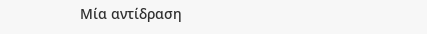Μία αντίδραση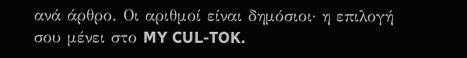ανά άρθρο. Οι αριθμοί είναι δημόσιοι· η επιλογή σου μένει στο MY CUL-TOK.